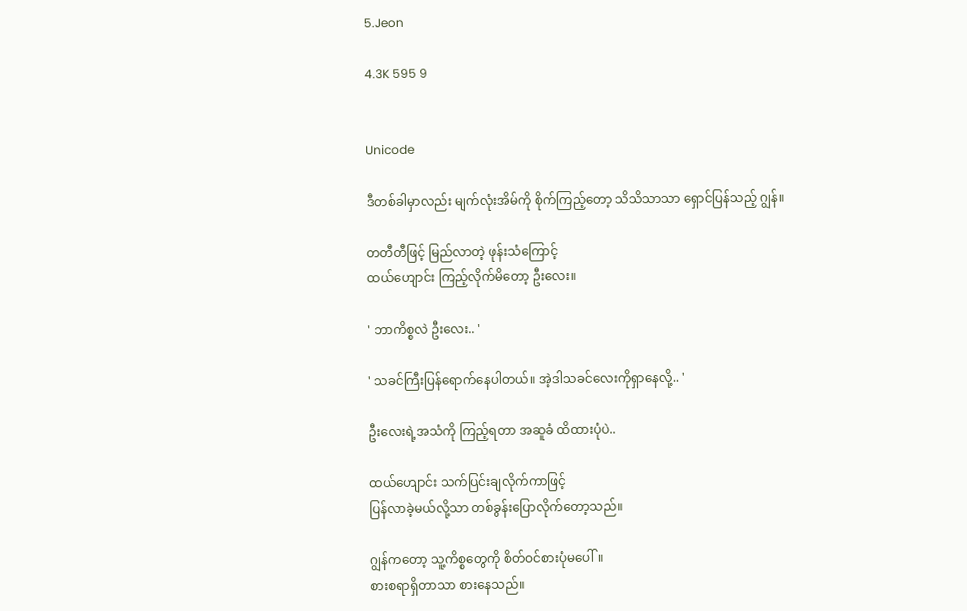5.Jeon

4.3K 595 9


Unicode

ဒီတစ်ခါမှာလည်း မျက်လုံးအိမ်ကို စိုက်ကြည့်တော့ သိသိသာသာ ရှောင်ပြန်သည့် ဂျွန်။

တတီတီဖြင့် မြည်လာတဲ့ ဖုန်းသံကြောင့်
ထယ်ဟျောင်း ကြည့်လိုက်မိတော့ ဦးလေး။

' ဘာကိစ္စလဲ ဦးလေး.. '

' သခင်ကြီးပြန်ရောက်နေပါတယ်။ အဲ့ဒါသခင်လေးကိုရှာနေလို့.. '

ဦးလေးရဲ့အသံကို ကြည့်ရတာ အဆူခံ ထိထားပုံပဲ..

ထယ်ဟျောင်း သက်ပြင်းချလိုက်ကာဖြင့်
ပြန်လာခဲ့မယ်လို့သာ တစ်ခွန်းပြောလိုက်တော့သည်။

ဂျွန်ကတော့ သူ့ကိစ္စတွေကို စိတ်ဝင်စားပုံမပေါ်။
စားစရာရှိတာသာ စားနေသည်။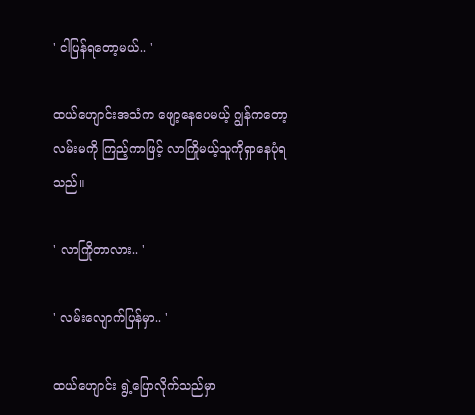' ငါပြန်ရတော့မယ်.. '

ထယ်ဟျောင်းအသံက ဖျော့နေပေမယ့် ဂျွန်ကတော့ လမ်းမကို ကြည့်ကာဖြင့် လာကြိုမယ့်သူကိုရှာနေပုံရသည်။

' လာကြိုတာလား.. '

' လမ်းလျောက်ပြန်မှာ.. '

ထယ်ဟျောင်း ရွဲ့ပြောလိုက်သည်မှာ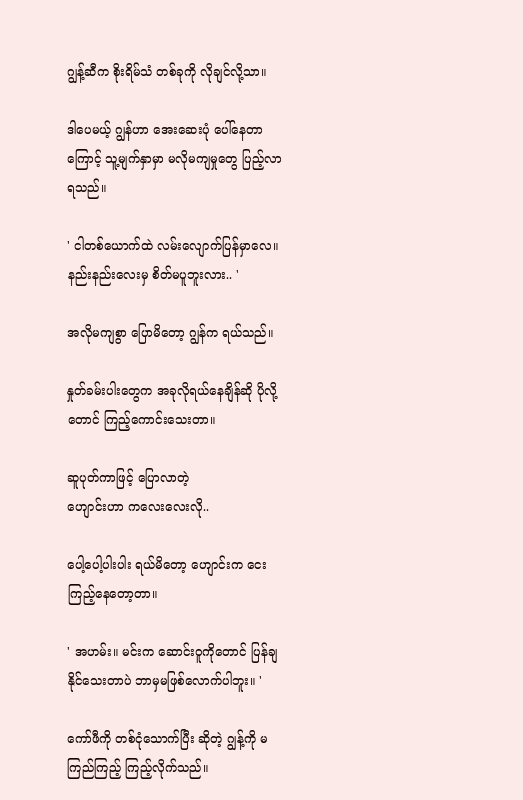ဂျွန့်ဆီက စိုးရိမ်သံ တစ်ခုကို လိုချင်လို့သာ။

ဒါပေမယ့် ဂျွန်ဟာ အေးဆေးပုံ ပေါ်နေတာကြောင့် သူ့မျက်နှာမှာ မလိုမကျမှုတွေ ပြည့်လာရသည်။

' ငါတစ်ယောက်ထဲ လမ်းလျောက်ပြန်မှာလေ။
နည်းနည်းလေးမှ စိတ်မပူဘူးလား.. '

အလိုမကျစွာ ပြောမိတော့ ဂျွန်က ရယ်သည်။

နှုတ်ခမ်းပါးတွေက အခုလိုရယ်နေချိန်ဆို ပိုလို့တောင် ကြည့်ကောင်းသေးတာ။

ဆူပုတ်ကာဖြင့် ပြောလာတဲ့
ဟျောင်းဟာ ကလေးလေးလို..

ပေါ့ပေါ့ပါးပါး ရယ်မိတော့ ဟျောင်းက ငေးကြည့်နေတော့တာ။

' အဟမ်း။ မင်းက ဆောင်းဝူကိုတောင် ပြန်ချနိုင်သေးတာပဲ ဘာမှမဖြစ်လောက်ပါဘူး။ '

ကော်ဖီကို တစ်ငုံသောက်ပြီး ဆိုတဲ့ ဂျွန့်ကို မကြည်ကြည့် ကြည့်လိုက်သည်။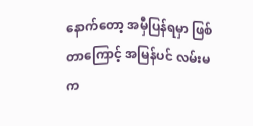နောက်တော့ အမှီပြန်ရမှာ ဖြစ်တာကြောင့် အမြန်ပင် လမ်းမက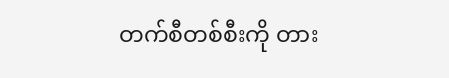တက်စီတစ်စီးကို တား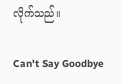လိုက်သည်။

Can't Say Goodbye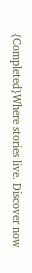{Completed}Where stories live. Discover now